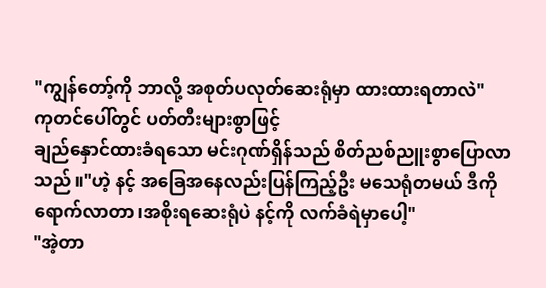"ကျွန်တော့်ကို ဘာလို့ အစုတ်ပလုတ်ဆေးရုံမှာ ထားထားရတာလဲ"
ကုတင်ပေါ်တွင် ပတ်တီးများစွာဖြင့်
ချည်နှောင်ထားခံရသော မင်းဂုဏ်ရှိန်သည် စိတ်ညစ်ညူးစွာပြောလာသည်။"ဟဲ့ နင့် အခြေအနေလည်းပြန်ကြည့်ဦး မသေရုံတမယ် ဒီကိုရောက်လာတာ၊အစိုးရဆေးရုံပဲ နင့်ကို လက်ခံရဲမှာပေါ့"
"အဲ့တာ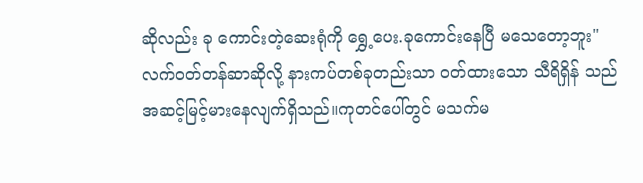ဆိုလည်း ခု ကောင်းတဲ့ဆေးရုံကို ရွှေ့ပေး.ခုကောင်းနေပြီ မသေတော့ဘူး"
လက်ဝတ်တန်ဆာဆိုလို့ နားကပ်တစ်ခုတည်းသာ ဝတ်ထားသော သီရိရှိန် သည် အဆင့်မြင့်မားနေလျက်ရှိသည်။ကုတင်ပေါ်တွင် မသက်မ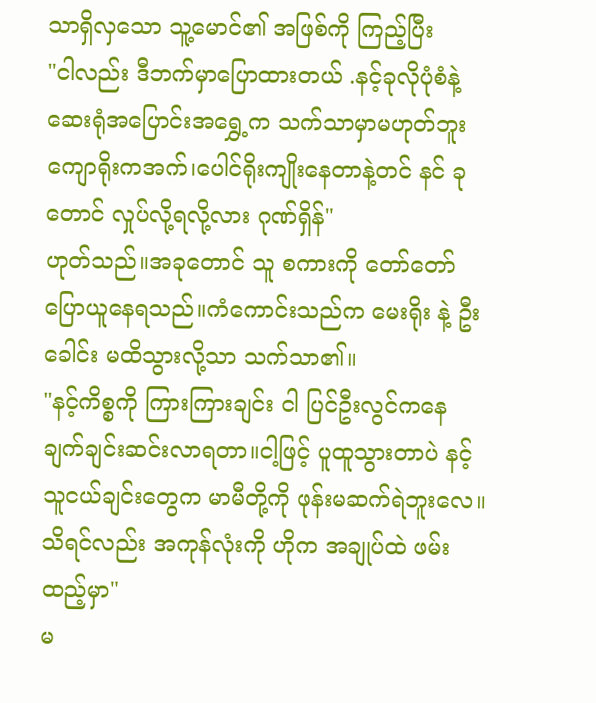သာရှိလှသော သူ့မောင်၏ အဖြစ်ကို ကြည့်ပြီး
"ငါလည်း ဒီဘက်မှာပြောထားတယ် .နင့်ခုလိုပုံစံနဲ့ ဆေးရုံအပြောင်းအရွှေ့က သက်သာမှာမဟုတ်ဘူး ကျောရိုးကအက်၊ပေါင်ရိုးကျိုးနေတာနဲ့တင် နင် ခုတောင် လှုပ်လို့ရလို့လား ဂုဏ်ရှိန်"
ဟုတ်သည်။အခုတောင် သူ စကားကို တော်တော်ပြောယူနေရသည်။ကံကောင်းသည်က မေးရိုး နဲ့ ဦးခေါင်း မထိသွားလို့သာ သက်သာ၏။
"နင့်ကိစ္စကို ကြားကြားချင်း ငါ ပြင်ဦးလွင်ကနေ ချက်ချင်းဆင်းလာရတာ။ငါ့ဖြင့် ပူထူသွားတာပဲ နင့်သူငယ်ချင်းတွေက မာမီတို့ကို ဖုန်းမဆက်ရဲဘူးလေ။သိရင်လည်း အကုန်လုံးကို ဟိုက အချုပ်ထဲ ဖမ်းထည့်မှာ"
မ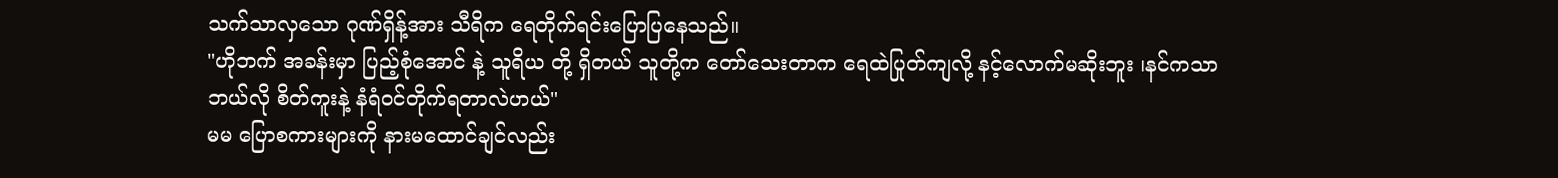သက်သာလှသော ဂုဏ်ရှိန့်အား သီရိက ရေတိုက်ရင်းပြောပြနေသည်။
"ဟိုဘက် အခန်းမှာ ပြည့်စုံအောင် နဲ့ သူရိယ တို့ ရှိတယ် သူတို့က တော်သေးတာက ရေထဲပြုတ်ကျလို့ နင့်လောက်မဆိုးဘူး ၊နင်ကသာ ဘယ်လို စိတ်ကူးနဲ့ နံရံဝင်တိုက်ရတာလဲဟယ်"
မမ ပြောစကားများကို နားမထောင်ချင်လည်း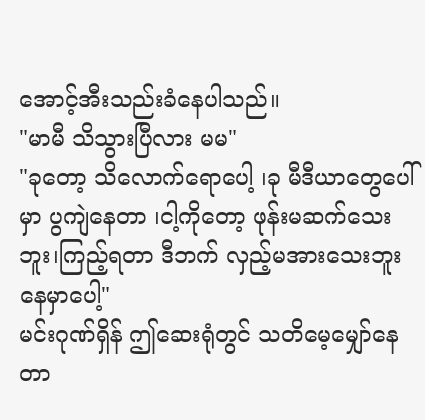အောင့်အီးသည်းခံနေပါသည်။
"မာမီ သိသွားပြီလား မမ"
"ခုတော့ သိလောက်ရောပေါ့ ၊ခု မီဒီယာတွေပေါ်မှာ ပွကျဲနေတာ ၊ငါ့ကိုတော့ ဖုန်းမဆက်သေးဘူး၊ကြည့်ရတာ ဒီဘက် လှည့်မအားသေးဘူးနေမှာပေါ့"
မင်းဂုဏ်ရှိန် ဤဆေးရုံတွင် သတိမေ့မျှော်နေတာ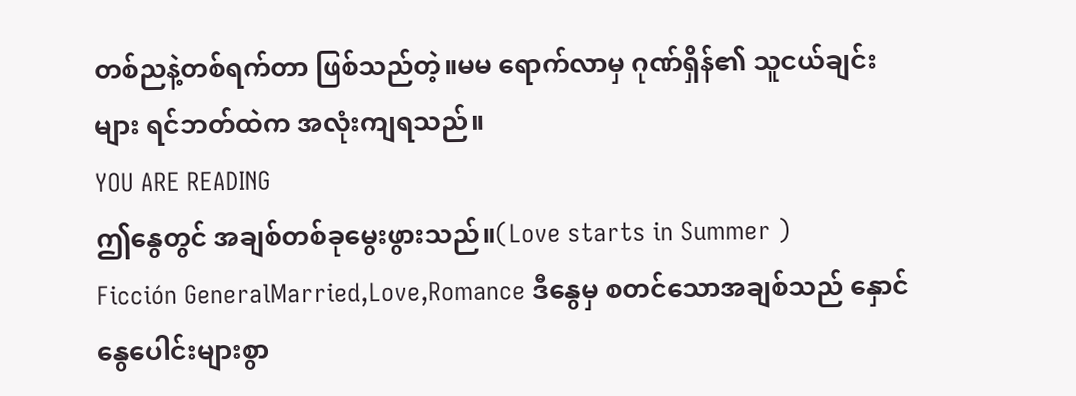တစ်ညနဲ့တစ်ရက်တာ ဖြစ်သည်တဲ့။မမ ရောက်လာမှ ဂုဏ်ရှိန်၏ သူငယ်ချင်းများ ရင်ဘတ်ထဲက အလုံးကျရသည်။
YOU ARE READING
ဤနွေတွင် အချစ်တစ်ခုမွေးဖွားသည်။(Love starts in Summer )
Ficción GeneralMarried,Love,Romance ဒီနွေမှ စတင်သောအချစ်သည် နှောင်နွေပေါင်းများစွာ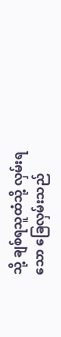သို့ ချစ်ရသူထံသို့ လှမ်းရသော ခြေလှမ်းသည်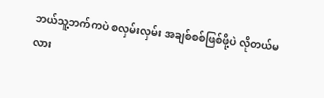ဘယ်သူ့ဘက်ကပဲ စလှမ်းလှမ်း အချစ်စစ်ဖြစ်ဖို့ပဲ လိုတယ်မလား